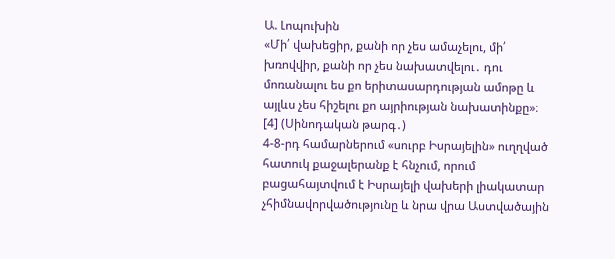Ա. Լոպուխին
«Մի՛ վախեցիր, քանի որ չես ամաչելու, մի՛ խռովվիր, քանի որ չես նախատվելու․ դու մոռանալու ես քո երիտասարդության ամոթը և այլևս չես հիշելու քո այրիության նախատինքը»։ [4] (Սինոդական թարգ․)
4-8-րդ համարներում «սուրբ Իսրայելին» ուղղված հատուկ քաջալերանք է հնչում, որում բացահայտվում է Իսրայելի վախերի լիակատար չհիմնավորվածությունը և նրա վրա Աստվածային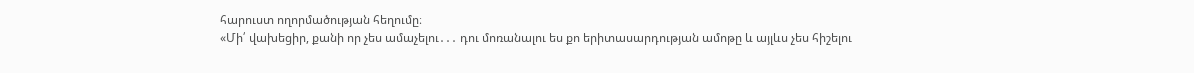հարուստ ողորմածության հեղումը։
«Մի՛ վախեցիր, քանի որ չես ամաչելու․․․ դու մոռանալու ես քո երիտասարդության ամոթը և այլևս չես հիշելու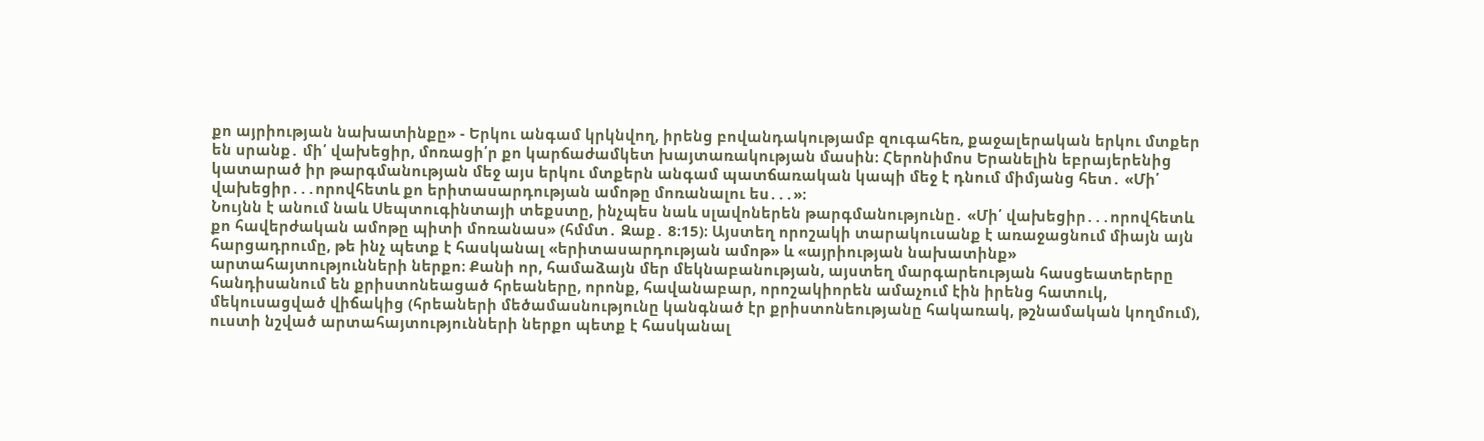քո այրիության նախատինքը» - Երկու անգամ կրկնվող, իրենց բովանդակությամբ զուգահեռ, քաջալերական երկու մտքեր են սրանք․ մի՛ վախեցիր, մոռացի՛ր քո կարճաժամկետ խայտառակության մասին։ Հերոնիմոս Երանելին եբրայերենից կատարած իր թարգմանության մեջ այս երկու մտքերն անգամ պատճառական կապի մեջ է դնում միմյանց հետ․ «Մի՛ վախեցիր․․․որովհետև քո երիտասարդության ամոթը մոռանալու ես․․․»։
Նույնն է անում նաև Սեպտուգինտայի տեքստը, ինչպես նաև սլավոներեն թարգմանությունը․ «Մի՛ վախեցիր․․․որովհետև քո հավերժական ամոթը պիտի մոռանաս» (հմմտ․ Զաք․ 8։15)։ Այստեղ որոշակի տարակուսանք է առաջացնում միայն այն հարցադրումը, թե ինչ պետք է հասկանալ «երիտասարդության ամոթ» և «այրիության նախատինք» արտահայտությունների ներքո։ Քանի որ, համաձայն մեր մեկնաբանության, այստեղ մարգարեության հասցեատերերը հանդիսանում են քրիստոնեացած հրեաները, որոնք, հավանաբար, որոշակիորեն ամաչում էին իրենց հատուկ, մեկուսացված վիճակից (հրեաների մեծամասնությունը կանգնած էր քրիստոնեությանը հակառակ, թշնամական կողմում), ուստի նշված արտահայտությունների ներքո պետք է հասկանալ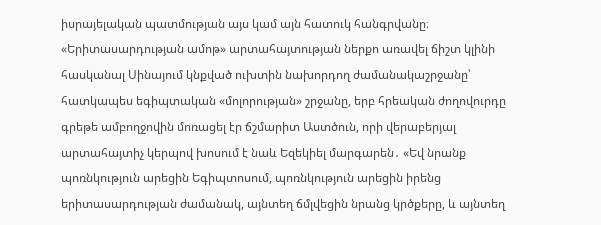իսրայելական պատմության այս կամ այն հատուկ հանգրվանը։ «Երիտասարդության ամոթ» արտահայտության ներքո առավել ճիշտ կլինի հասկանալ Սինայում կնքված ուխտին նախորդող ժամանակաշրջանը՝ հատկապես եգիպտական «մոլորության» շրջանը, երբ հրեական ժողովուրդը գրեթե ամբողջովին մոռացել էր ճշմարիտ Աստծուն, որի վերաբերյալ արտահայտիչ կերպով խոսում է նաև Եզեկիել մարգարեն․ «Եվ նրանք պոռնկություն արեցին Եգիպտոսում, պոռնկություն արեցին իրենց երիտասարդության ժամանակ, այնտեղ ճմլվեցին նրանց կրծքերը, և այնտեղ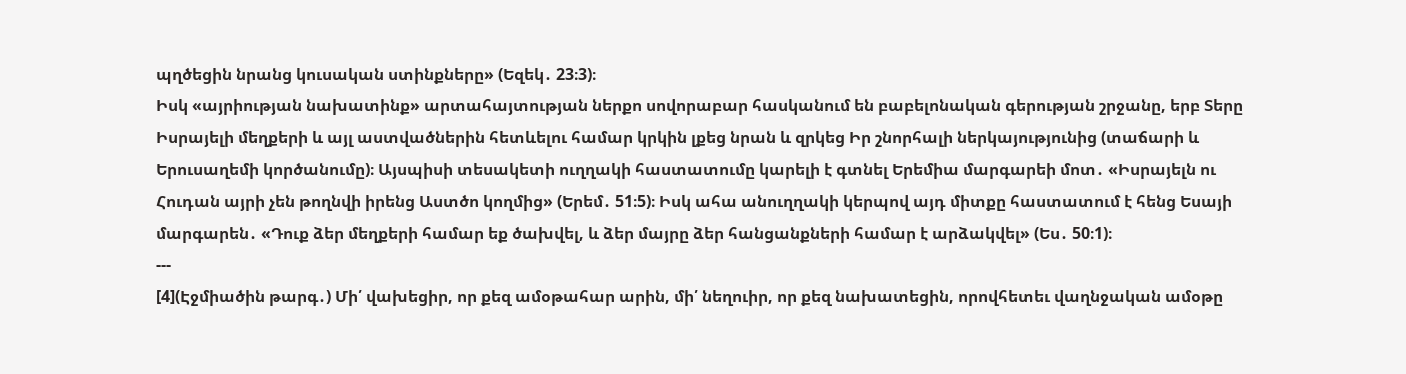պղծեցին նրանց կուսական ստինքները» (Եզեկ․ 23։3)։
Իսկ «այրիության նախատինք» արտահայտության ներքո սովորաբար հասկանում են բաբելոնական գերության շրջանը, երբ Տերը Իսրայելի մեղքերի և այլ աստվածներին հետևելու համար կրկին լքեց նրան և զրկեց Իր շնորհալի ներկայությունից (տաճարի և Երուսաղեմի կործանումը)։ Այսպիսի տեսակետի ուղղակի հաստատումը կարելի է գտնել Երեմիա մարգարեի մոտ․ «Իսրայելն ու Հուդան այրի չեն թողնվի իրենց Աստծո կողմից» (Երեմ․ 51։5)։ Իսկ ահա անուղղակի կերպով այդ միտքը հաստատում է հենց Եսայի մարգարեն․ «Դուք ձեր մեղքերի համար եք ծախվել, և ձեր մայրը ձեր հանցանքների համար է արձակվել» (Ես․ 50։1)։
---
[4](Էջմիածին թարգ․) Մի՛ վախեցիր, որ քեզ ամօթահար արին, մի՛ նեղուիր, որ քեզ նախատեցին, որովհետեւ վաղնջական ամօթը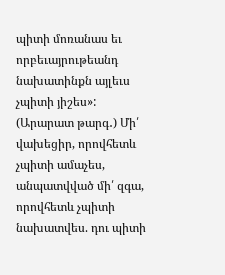պիտի մոռանաս եւ որբեւայրութեանդ նախատինքն այլեւս չպիտի յիշես»:
(Արարատ թարգ․) Մի՛ վախեցիր, որովհետև չպիտի ամաչես, անպատվված մի՛ զգա, որովհետև չպիտի նախատվես. դու պիտի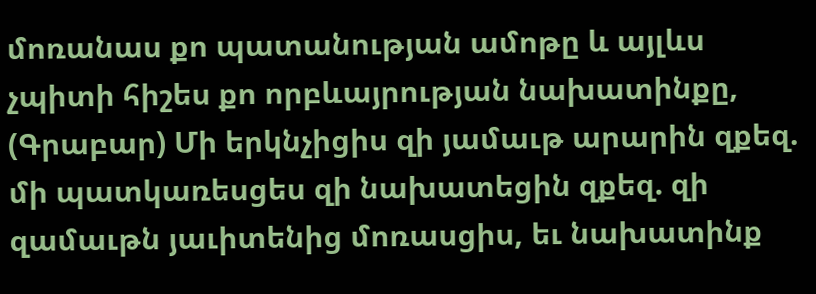մոռանաս քո պատանության ամոթը և այլևս չպիտի հիշես քո որբևայրության նախատինքը,
(Գրաբար) Մի երկնչիցիս զի յամաւթ արարին զքեզ. մի պատկառեսցես զի նախատեցին զքեզ. զի զամաւթն յաւիտենից մոռասցիս, եւ նախատինք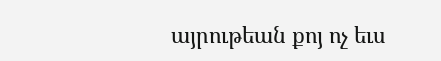այրութեան քոյ ոչ եւս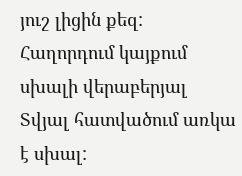յուշ լիցին քեզ:
Հաղորդում կայքում սխալի վերաբերյալ
Տվյալ հատվածում առկա է սխալ: